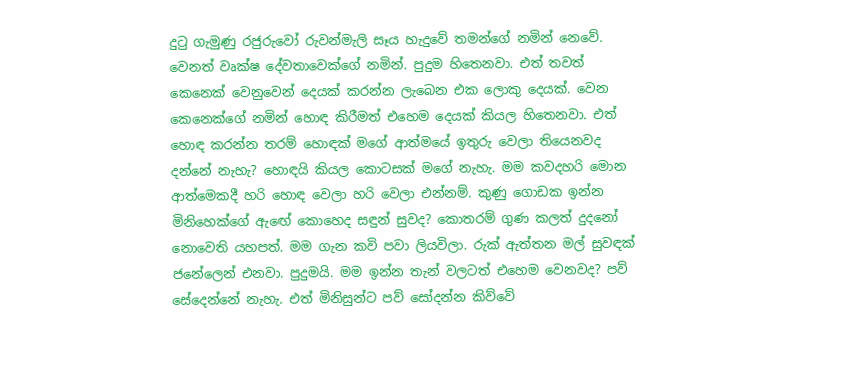දුටු ගැමුණු රජුරුවෝ රුවන්මැලි සෑය හැදුවේ තමන්ගේ නමින් නෙවේ. වෙනත් වෘක්ෂ දේවතාවෙක්ගේ නමින්. පුදුම හිතෙනවා. එත් තවත් කෙනෙක් වෙනුවෙන් දෙයක් කරන්න ලැබෙන එක ලොකු දෙයක්. වෙන කෙනෙක්ගේ නමින් හොඳ කිරීමත් එහෙම දෙයක් කියල හිතෙනවා. එත් හොඳ කරන්න තරම් හොඳක් මගේ ආත්මයේ ඉතුරු වෙලා තියෙනවද දන්නේ නැහැ? හොඳයි කියල කොටසක් මගේ නැහැ. මම කවදහරි මොන ආත්මෙකදී හරි හොඳ වෙලා හරි වෙලා එන්නම්. කුණු ගොඩක ඉන්න මිනිහෙක්ගේ ඇඟේ කොහෙද සඳුන් සුවද? කොතරම් ගුණ කලත් දුදනෝ නොවෙති යහපත්. මම ගැන කවි පවා ලියවිලා. රුක් ඇත්තන මල් සුවඳක් ජනේලෙන් එනවා. පුදුමයි. මම ඉන්න තැන් වලටත් එහෙම වෙනවද? පව් සේදෙන්නේ නැහැ. එත් මිනිසුන්ට පව් සෝදන්න කිව්වේ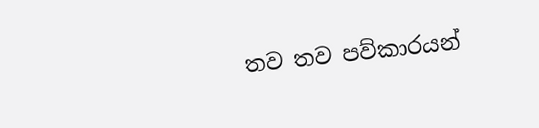තව තව පව්කාරයන්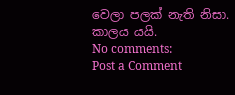වෙලා පලක් නැති නිසා.
කාලය යයි.
No comments:
Post a Comment